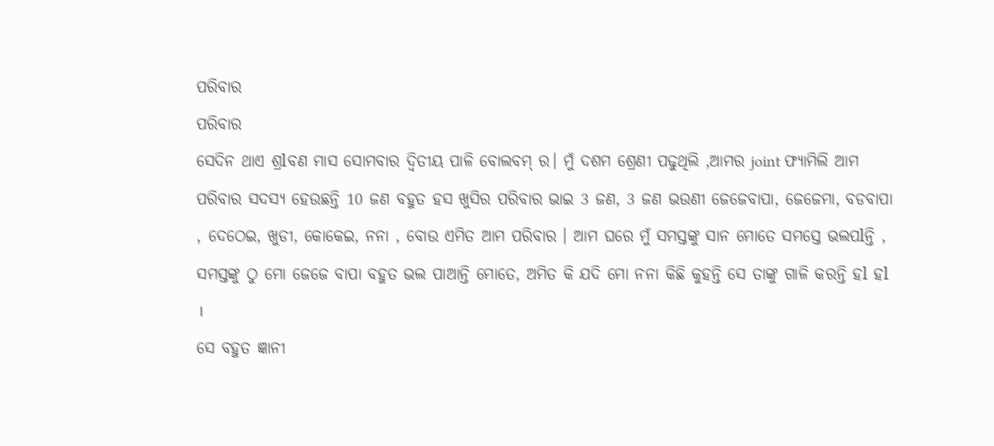ପରିବାର
ପରିବାର
ସେଦିନ ଥାଏ ଶ୍ରlବଣ ମାସ ସୋମବାର ଦ୍ୱିତୀୟ ପାଳି ବୋଲବମ୍ ର। ମୁଁ ଦଶମ ଶ୍ରେଣୀ ପଢୁଥିଲି ,ଆମର joint ଫ୍ୟାମିଲି ଆମ ପରିବାର ସଦସ୍ୟ ହେଉଛନ୍ତି 10 ଜଣ ବହୁତ ହସ ଖୁସିର ପରିବାର ଭାଇ 3 ଜଣ, 3 ଜଣ ଭଉଣୀ ଜେଜେବାପା, ଜେଜେମା, ବଡବାପା , ଦେଠେଇ, ଖୁଡୀ, କୋକେଇ, ନନା , ବୋଉ ଏମିତ ଆମ ପରିବାର । ଆମ ଘରେ ମୁଁ ସମସ୍ତଙ୍କୁ ସାନ ମୋତେ ସମସ୍ତେ ଭଲପlନ୍ତି , ସମସ୍ତଙ୍କୁ ଠୁ ମୋ ଜେଜେ ବାପା ବହୁତ ଭଲ ପାଆନ୍ତି ମୋତେ, ଅମିତ କି ଯଦି ମୋ ନନା କିଛି କୁହନ୍ତି ସେ ତାଙ୍କୁ ଗାଳି କରନ୍ତି ହl ହl ।
ସେ ବହୁତ ଜ୍ଞାନୀ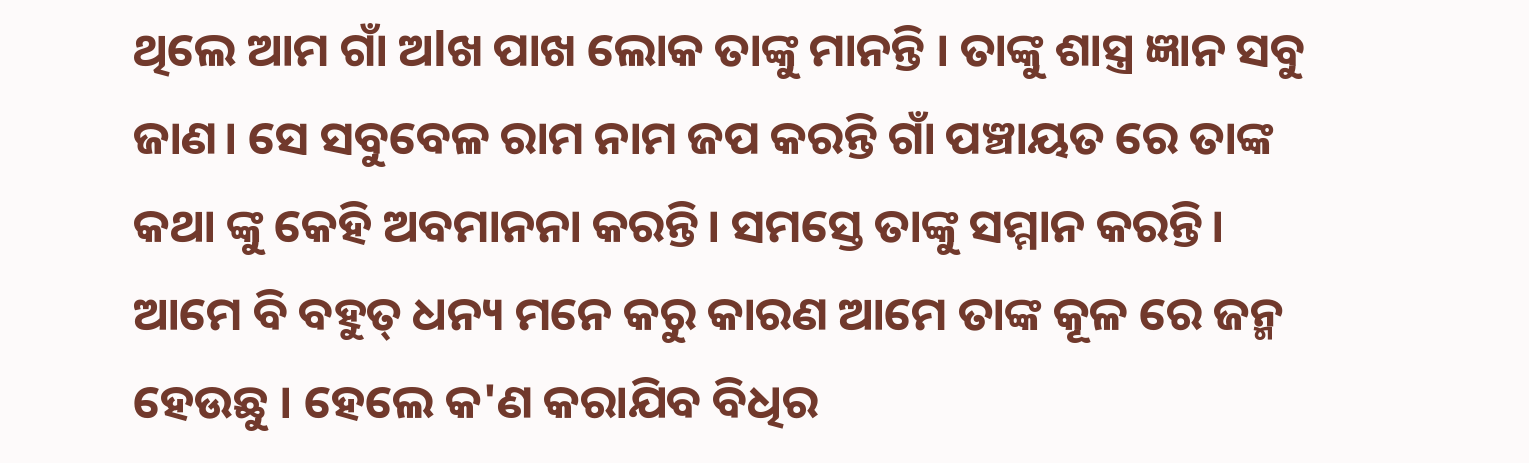ଥିଲେ ଆମ ଗାଁ ଅlଖ ପାଖ ଲୋକ ତାଙ୍କୁ ମାନନ୍ତି । ତାଙ୍କୁ ଶାସ୍ତ୍ର ଜ୍ଞାନ ସବୁ ଜାଣ। ସେ ସବୁବେଳ ରାମ ନାମ ଜପ କରନ୍ତି ଗାଁ ପଞ୍ଚାୟତ ରେ ତାଙ୍କ କଥା ଙ୍କୁ କେହି ଅବମାନନା କରନ୍ତି। ସମସ୍ତେ ତାଙ୍କୁ ସମ୍ମାନ କରନ୍ତି। ଆମେ ବି ବହୁତ୍ ଧନ୍ୟ ମନେ କରୁ କାରଣ ଆମେ ତାଙ୍କ କୂଳ ରେ ଜନ୍ମ ହେଉଛୁ । ହେଲେ କ'ଣ କରାଯିବ ବିଧିର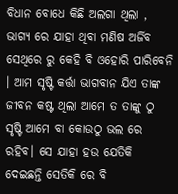ବିଧାନ ବୋଧେ କିଛି ଅଲଗା ଥିଲା , ଭାଗ୍ୟ ରେ ଯାହା ଥିବା ମଣିଷ ଅର୍ଜିବ ସେଥିରେ ରୁ କେହି ବି ଓହୋରି ପାରିବେନି । ଆମ ସୃଷ୍ଟି କର୍ତ୍ତା ଭାଗବାନ ଯିଏ ତାଙ୍କ ଜୀବନ କଷ୍ଟ ଥିଲା ଆମେ ତ ତାଙ୍କୁ ଠୁ ସୃଷ୍ଟି ଆମେ ବା କୋଉଠୁ ଭଲ ରେ ରହିବ। ସେ ଯାହା ହଉ ଯେତିକି ଦେଇଛନ୍ତି ସେତିକି ରେ ବି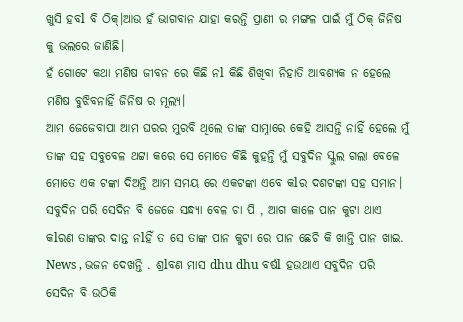ଖୁସି ହବl ବି ଠିକ୍।ଆଉ ହଁ ଭାଗବାନ ଯାହା କରନ୍ତି ପ୍ରାଣୀ ର ମଙ୍ଗଳ ପାଇଁ ମୁଁ ଠିକ୍ ଜିନିଷ କୁ ଭଲରେ ଜାଣିଛି।
ହଁ ଗୋଟେ କଥା ମଣିଷ ଜୀବନ ରେ କିଛି ନl କିଛି ଶିଖିବା ନିହାତି ଆବଶ୍ୟକ ନ ହେଲେ ମଣିଷ ବୁଝିବନାହିଁ ଜିନିଷ ର ମୂଲ୍ୟ।
ଆମ ଜେଜେବାପା ଆମ ଘରର ମୁରବି ଥିଲେ ତାଙ୍କ ସାମ୍ନାରେ କେହି ଆସନ୍ତି ନାହିଁ ହେଲେ ମୁଁ ତାଙ୍କ ସହ ସବୁବେଳ ଥଟ୍ଟା କରେ ସେ ମୋତେ କିଛି କୁହନ୍ତି ମୁଁ ସବୁଦିନ ସ୍କୁଲ ଗଲା ବେଳେ ମୋତେ ଏକ ଟଙ୍କା ଦିଅନ୍ତି ଆମ ସମୟ ରେ ଏକଟଙ୍କା ଏବେ କlର ଦଶଟଙ୍କା ସହ ସମାନ।
ସବୁଦିନ ପରି ସେଦିନ ବି ଜେଜେ ସନ୍ଧ୍ୟା ବେଳ ଚା ପି , ଆଗ କାଳେ ପାନ କୁଟା ଥାଏ କlରଣ ତାଙ୍କର ଦାନ୍ତ ନlହିଁ ତ ସେ ତାଙ୍କ ପାନ କୁଟା ରେ ପାନ ଛେଚି କି ଖାନ୍ତି ପାନ ଖାଇ. News , ଭଜନ ଦେଖନ୍ତି . ଶ୍ରlବଣ ମାସ dhu dhu ବର୍ଷl ହଉଥାଏ ସବୁଦିନ ପରି ସେଦିନ ବି ଉଠିକି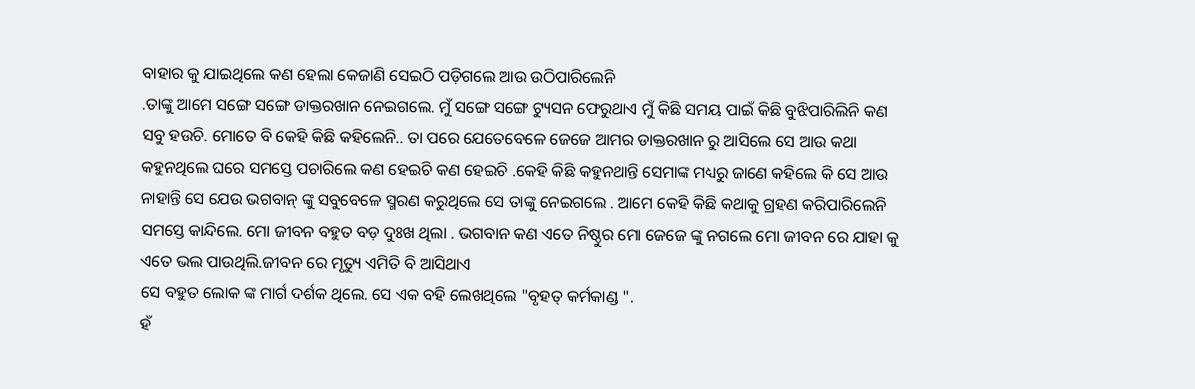ବାହାର କୁ ଯାଇଥିଲେ କଣ ହେଲା କେଜାଣି ସେଇଠି ପଡ଼ିଗଲେ ଆଉ ଉଠିପାରିଲେନି
.ତାଙ୍କୁ ଆମେ ସଙ୍ଗେ ସଙ୍ଗେ ଡାକ୍ତରଖାନ ନେଇଗଲେ. ମୁଁ ସଙ୍ଗେ ସଙ୍ଗେ ଟ୍ୟୁସନ ଫେରୁଥାଏ ମୁଁ କିଛି ସମୟ ପାଇଁ କିଛି ବୁଝିପାରିଲିନି କଣ ସବୁ ହଉଚି. ମୋତେ ବି କେହି କିଛି କହିଲେନି.. ତା ପରେ ଯେତେବେଳେ ଜେଜେ ଆମର ଡାକ୍ତରଖାନ ରୁ ଆସିଲେ ସେ ଆଉ କଥା କହୁନଥିଲେ ଘରେ ସମସ୍ତେ ପଚାରିଲେ କଣ ହେଇଚି କଣ ହେଇଚି .କେହି କିଛି କହୁନଥାନ୍ତି ସେମାଙ୍କ ମଧ୍ୟରୁ ଜାଣେ କହିଲେ କି ସେ ଆଉ ନାହାନ୍ତି ସେ ଯେଉ ଭଗବାନ୍ ଙ୍କୁ ସବୁବେଳେ ସ୍ମରଣ କରୁଥିଲେ ସେ ତାଙ୍କୁ ନେଇଗଲେ . ଆମେ କେହି କିଛି କଥାକୁ ଗ୍ରହଣ କରିପାରିଲେନି ସମସ୍ତେ କାନ୍ଦିଲେ. ମୋ ଜୀବନ ବହୁତ ବଡ଼ ଦୁଃଖ ଥିଲା . ଭଗବାନ କଣ ଏତେ ନିଷ୍ଠୁର ମୋ ଜେଜେ ଙ୍କୁ ନଗଲେ ମୋ ଜୀବନ ରେ ଯାହା କୁ ଏତେ ଭଲ ପାଉଥିଲି.ଜୀବନ ରେ ମୃତ୍ୟୁ ଏମିତି ବି ଆସିଥାଏ
ସେ ବହୁତ ଲୋକ ଙ୍କ ମାର୍ଗ ଦର୍ଶକ ଥିଲେ. ସେ ଏକ ବହି ଲେଖଥିଲେ "ବୃହତ୍ କର୍ମକାଣ୍ଡ ".
ହଁ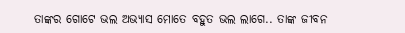ତାଙ୍କର ଗୋଟେ ଭଲ ଅଭ୍ୟାସ ମୋତେ ବହୁତ ଭଲ ଲାଗେ.. ତାଙ୍କ ଜୀବନ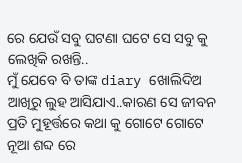ରେ ଯେଉଁ ସବୁ ଘଟଣା ଘଟେ ସେ ସବୁ କୁ ଲେଖିକି ରଖନ୍ତି..
ମୁଁ ଯେବେ ବି ତାଙ୍କ diary ଖୋଲିଦିଅ ଆଖିରୁ ଲୁହ ଆସିଯାଏ..କାରଣ ସେ ଜୀବନ ପ୍ରତି ମୁହୂର୍ତ୍ତରେ କଥା କୁ ଗୋଟେ ଗୋଟେ ନୂଆ ଶବ୍ଦ ରେ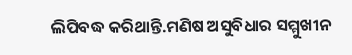ଲିପିବଦ୍ଧ କରିଥାନ୍ତି.ମଣିଷ ଅସୁବିଧାର ସମ୍ମୁଖୀନ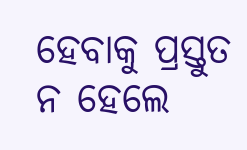ହେବାକୁ ପ୍ରସ୍ତୁତ ନ ହେଲେ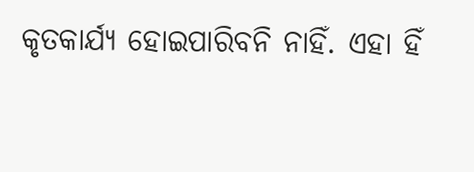କୃତକାର୍ଯ୍ୟ ହୋଇପାରିବନି ନାହିଁ. ଏହା ହିଁ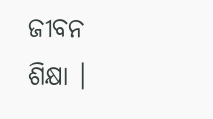ଜୀବନ ଶିକ୍ଷା ।